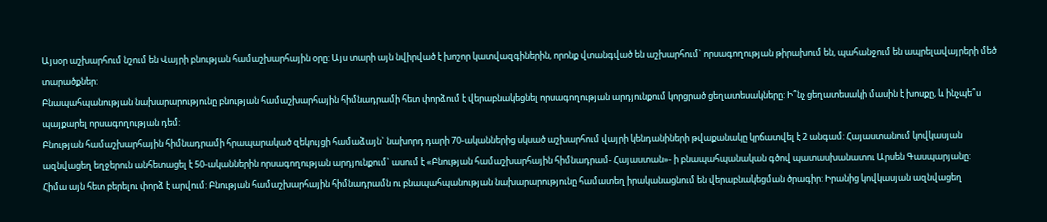Այսօր աշխարհում նշում են Վայրի բնության համաշխարհային օրը: Այս տարի այն նվիրված է խոշոր կատվազգիներին, որոնք վտանգված են աշխարհում` որսագողության թիրախում են, պահանջում են ապրելավայրերի մեծ տարածքներ:
Բնապահպանության նախարարությունը բնության համաշխարհային հիմնադրամի հետ փորձում է վերաբնակեցնել որսագողության արդյունքում կորցրած ցեղատեսակները: Ի՞նչ ցեղատեսակի մասին է խոսքը, և ինչպե՞ս պայքարել որսագողության դեմ:
Բնության համաշխարհային հիմնադրամի հրապարակած զեկույցի համաձայն` նախորդ դարի 70-ականներից սկսած աշխարհում վայրի կենդանիների թվաքանակը կրճատվել է 2 անգամ: Հայաստանում կովկասյան ազնվացեղ եղջերուն անհետացել է 50-ականներին որսագողության արդյունքում` ասում է «Բնության համաշխարհային հիմնադրամ- Հայաստան»- ի բնապահպանական գծով պատասխանատու Արսեն Գասպարյանը:
Հիմա այն հետ բերելու փորձ է արվում: Բնության համաշխարհային հիմնադրամն ու բնապահպանության նախարարությունը համատեղ իրականացնում են վերաբնակեցման ծրագիր: Իրանից կովկասյան ազնվացեղ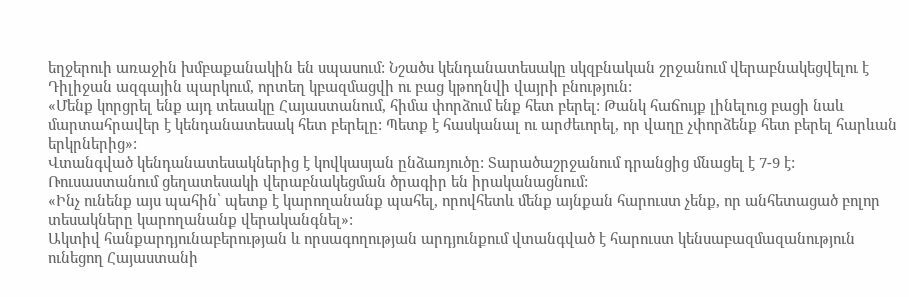եղջերուի առաջին խմբաքանակին են սպասում: Նշածս կենդանատեսակը սկզբնական շրջանում վերաբնակեցվելու է Դիլիջան ազգային պարկում, որտեղ կբազմացվի ու բաց կթողնվի վայրի բնություն:
«Մենք կորցրել ենք այդ տեսակը Հայաստանում, հիմա փորձում ենք հետ բերել: Թանկ հաճույք լինելուց բացի նաև մարտահրավեր է կենդանատեսակ հետ բերելը: Պետք է հասկանալ ու արժեւորել, որ վաղը չփորձենք հետ բերել հարևան երկրներից»:
Վտանգված կենդանատեսակներից է կովկասյան ընձառյուծը: Տարածաշրջանում դրանցից մնացել է 7-9 է: Ռուսաստանում ցեղատեսակի վերաբնակեցման ծրագիր են իրականացնում:
«Ինչ ունենք այս պահին՝ պետք է կարողանանք պահել, որովհետև մենք այնքան հարուստ չենք, որ անհետացած բոլոր տեսակները կարողանանք վերականգնել»:
Ակտիվ հանքարդյունաբերության և որսագողության արդյունքում վտանգված է հարուստ կենսաբազմազանություն ունեցող Հայաստանի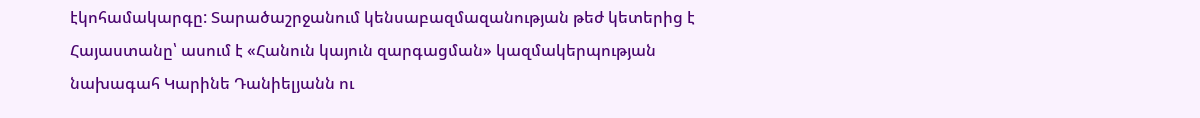էկոհամակարգը: Տարածաշրջանում կենսաբազմազանության թեժ կետերից է Հայաստանը՝ ասում է «Հանուն կայուն զարգացման» կազմակերպության նախագահ Կարինե Դանիելյանն ու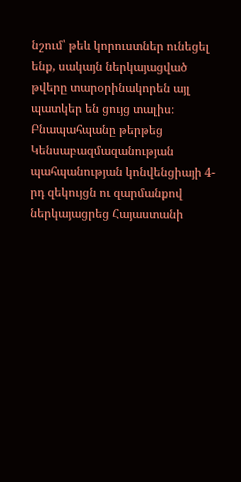նշում՝ թեև կորուստներ ունեցել ենք, սակայն ներկայացված թվերը տարօրինակորեն այլ պատկեր են ցույց տալիս։ Բնապահպանը թերթեց Կենսաբազմազանության պահպանության կոնվենցիայի 4-րդ զեկույցն ու զարմանքով ներկայացրեց Հայաստանի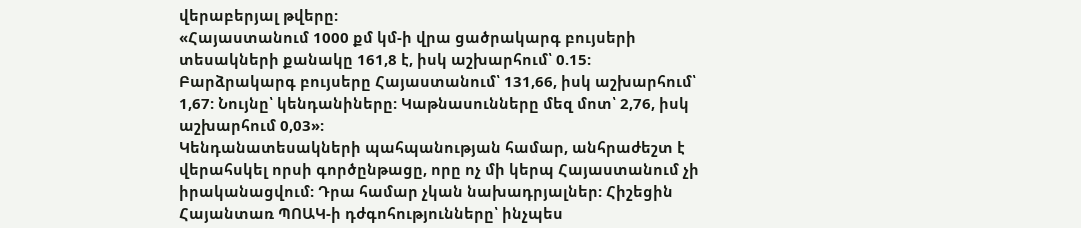վերաբերյալ թվերը:
«Հայաստանում 1000 քմ կմ-ի վրա ցածրակարգ բույսերի տեսակների քանակը 161,8 է, իսկ աշխարհում՝ 0.15: Բարձրակարգ բույսերը Հայաստանում՝ 131,66, իսկ աշխարհում՝ 1,67: Նույնը՝ կենդանիները: Կաթնասունները մեզ մոտ՝ 2,76, իսկ աշխարհում 0,03»:
Կենդանատեսակների պահպանության համար, անհրաժեշտ է վերահսկել որսի գործընթացը, որը ոչ մի կերպ Հայաստանում չի իրականացվում: Դրա համար չկան նախադրյալներ: Հիշեցին Հայանտառ ՊՈԱԿ-ի դժգոհությունները՝ ինչպես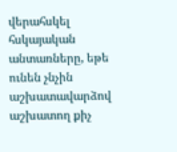վերահսկել հսկայական անտառները, եթե ունեն չնչին աշխատավարձով աշխատող քիչ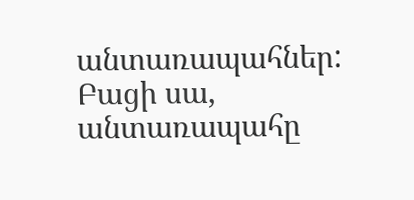անտառապահներ: Բացի սա, անտառապահը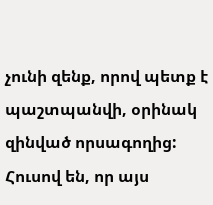չունի զենք, որով պետք է պաշտպանվի, օրինակ զինված որսագողից: Հուսով են, որ այս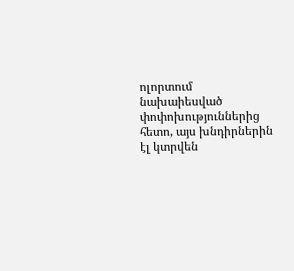ոլորտում նախաիեսված փոփոխություններից հետո, այս խնդիրներին էլ կտրվեն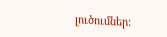լուծումներ: